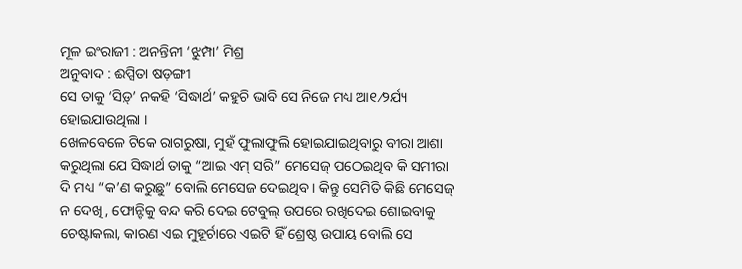ମୂଳ ଇଂରାଜୀ : ଅନନ୍ତିନୀ ‘ଝୁମ୍ପା’ ମିଶ୍ର
ଅନୁବାଦ : ଈପ୍ସିତା ଷଡ଼ଙ୍ଗୀ
ସେ ତାକୁ ‘ସିଡ଼୍’ ନକହି ‘ସିଦ୍ଧାର୍ଥ’ କହୁଚି ଭାବି ସେ ନିଜେ ମଧ୍ୟ ଆ୧⁄୨ର୍ଯ୍ୟ ହୋଇଯାଉଥିଲା ।
ଖେଳବେଳେ ଟିକେ ରାଗରୁଷା, ମୁହଁ ଫୁଲାଫୁଲି ହୋଇଯାଇଥିବାରୁ ବୀରା ଆଶା କରୁଥିଲା ଯେ ସିଦ୍ଧାର୍ଥ ତାକୁ “ଆଇ ଏମ୍ ସରି” ମେସେଜ୍ ପଠେଇଥିବ କି ସମୀରା ଦି ମଧ୍ୟ “କ’ଣ କରୁଛୁ” ବୋଲି ମେସେଜ ଦେଇଥିବ । କିନ୍ତୁ ସେମିତି କିଛି ମେସେଜ୍ ନ ଦେଖି, ଫୋନ୍ଟିକୁ ବନ୍ଦ କରି ଦେଇ ଟେବୁଲ୍ ଉପରେ ରଖିଦେଇ ଶୋଇବାକୁ ଚେଷ୍ଟାକଲା, କାରଣ ଏଇ ମୁହୂର୍ଚାରେ ଏଇଟି ହିଁ ଶ୍ରେଷ୍ଠ ଉପାୟ ବୋଲି ସେ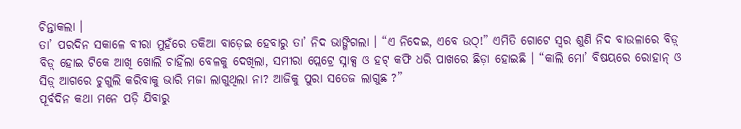ଚିନ୍ତାକଲା ।
ତା’ ପରଦିନ ସକାଳେ ବୀରା ମୁହଁରେ ତକିଆ ବାଡ଼େଇ ହେବାରୁ ତା’ ନିଦ ଭାଙ୍ଗିଗଲା । “ଏ ନିଦେଇ, ଏବେ ଉଠ୍!” ଏମିତି ଗୋଟେ ସ୍ୱର ଶୁଣି ନିଦ ବାଉଳାରେ ବିଡ଼୍ ବିଡ଼୍ ହୋଇ ଟିକେ ଆଖି ଖୋଲି ଚାହିଁଲା ବେଳକୁ ଦେଖିଲା, ସମୀରା ପ୍ଲେଟ୍ରେ ସ୍ନାକ୍ସ ଓ ହଟ୍ କଫି ଧରି ପାଖରେ ଛିଡ଼ା ହୋଇଛି । “କାଲି ମୋ’ ବିଷୟରେ ରୋହାନ୍ ଓ ସିଡ଼୍ ଆଗରେ ଚୁଗୁଲି କରିବାକୁ ଭାରି ମଜା ଲାଗୁଥିଲା ନା? ଆଜିକୁ ପୁରା ସତେଜ ଲାଗୁଛ ?”
ପୂର୍ବଦିନ କଥା ମନେ ପଡ଼ି ଯିବାରୁ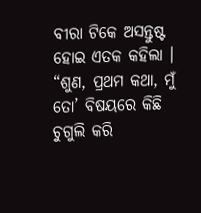ବୀରା ଟିକେ ଅସନ୍ତୁଷ୍ଟ ହୋଇ ଏତକ କହିଲା । “ଶୁଣ, ପ୍ରଥମ କଥା, ମୁଁ ତୋ’ ବିଷୟରେ କିଛି ଚୁଗୁଲି କରି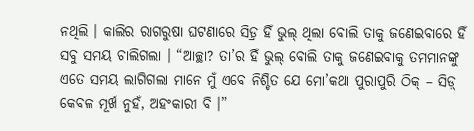ନଥିଲି । କାଲିର ରାଗରୁଷା ଘଟଣାରେ ସିଡ଼୍ର ହିଁ ଭୁଲ୍ ଥିଲା ବୋଲି ତାକୁ ଜଣେଇବାରେ ହିଁ ସବୁ ସମୟ ଚାଲିଗଲା । “ଆଚ୍ଛା? ତା’ର ହିଁ ଭୁଲ୍ ବୋଲି ତାକୁ ଜଣେଇବାକୁ ତମମାନଙ୍କୁ ଏତେ ସମୟ ଲାଗିଗଲା ମାନେ ମୁଁ ଏବେ ନିଶ୍ଚିତ ଯେ ମୋ’କଥା ପୁରାପୁରି ଠିକ୍ – ସିଡ଼୍ କେବଳ ମୂର୍ଖ ନୁହଁ, ଅହଂକାରୀ ବି ।”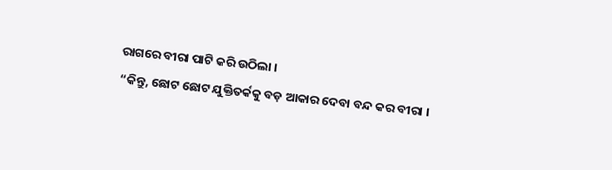ରାଗରେ ବୀରା ପାଟି କରି ଉଠିଲା ।
“କିନ୍ତୁ, ଛୋଟ ଛୋଟ ଯୁକ୍ତିତର୍କକୁ ବଡ଼ ଆକାର ଦେବା ବନ୍ଦ କର ବୀରା ।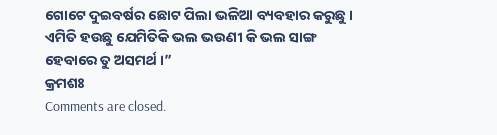ଗୋଟେ ଦୁଇବର୍ଷର ଛୋଟ ପିଲା ଭଳିଆ ବ୍ୟବହାର କରୁଛୁ । ଏମିତି ହଉଛୁ ଯେମିତିକି ଭଲ ଭଉଣୀ କି ଭଲ ସାଙ୍ଗ ହେବାରେ ତୁ ଅସମର୍ଥ ।”
କ୍ରମଶଃ
Comments are closed.